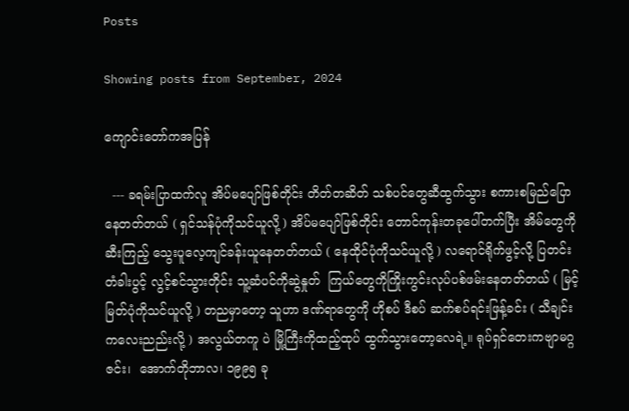Posts

Showing posts from September, 2024

ကျောင်းတော်ကအပြန်

  --- ခရမ်းပြာထက်လူ အိပ်မပျော်ဖြစ်တိုင်း တိတ်တဆိတ် သစ်ပင်တွေဆီထွက်သွား စကားစမြည်ပြောနေတတ်တယ် ( ရှင်သန်ပုံကိုသင်ယူလို့ ) အိပ်မပျော်ဖြစ်တိုင်း တောင်ကုန်းတခုပေါ်တက်ပြီး အိမ်တွေကိုဆီးကြည့် သွေးပူလေ့ကျင်ခန်းယူနေတတ်တယ် ( နေထိုင်ပုံကိုသင်ယူလို့ ) လရောင်ရိုက်ဖွင့်လို့ ပြတင်းတံခါးပွင့် လွင့်စင်သွားတိုင်း သူ့ဆံပင်ကိုဆွဲနှုတ်  ကြယ်တွေကိုကြိုးကွင်းလုပ်ပစ်ဖမ်းနေတတ်တယ် ( မြင့်မြတ်ပုံကိုသင်ယူလို့ ) တညမှာတော့ သူဟာ ဒဏ်ရာတွေကို ဟိုစပ် ဒီစပ် ဆက်စပ်ရင်းဖြန့်ခင်း ( သီချင်းကလေးညည်းလို့ ) အလွယ်တကူ ပဲ မြို့ကြီးကိုထည့်ထုပ် ထွက်သွားတော့လေရဲ့။ ရုပ်ရှင်တေးကဗျာမဂ္ဂဇင်း၊  အောက်တိုဘာလ၊ ၁၉၉၅ ခု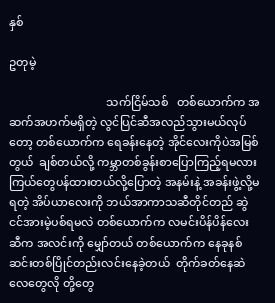နှစ်

ဥတုမဲ့

                                  သက်ငြိမ်သစ်   တစ်ယောက်က အဆက်အဟက်မရှိတဲ့ လွင်ပြင်ဆီအလည်သွားမယ်လုပ်တော့ တစ်ယောက်က ရေခန်းနေတဲ့ အိုင်လေးကိုပဲအမြစ်တွယ်  ချစ်တယ်လို့ ကမ္ဘာတစ်ခွန်းစာပြောကြည့်ရမလား ကြယ်တွေပန်ထားတယ်လို့ပြောတဲ့ အနမ်းနဲ့ အခန်းဖွဲ့လို့မရတဲ့ အိပ်ယာလေးကို ဘယ်အာကာသဆီတိုင်တည် ဆွဲငင်အားမဲ့ပစ်ရမလဲ တစ်ယောက်က လမင်းပိန်ပိန်လေးဆီက အလင်းကို မျှော်တယ် တစ်ယောက်က နေခုနစ်ဆင်းတစ်ပြိုင်တည်းလင်းနေခဲ့တယ်  တိုက်ခတ်နေဆဲ လေတွေလို တို့တွေ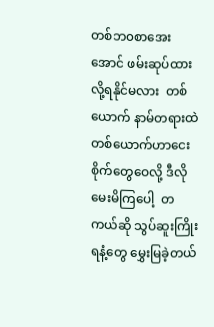တစ်ဘ၀စာအေးအောင် ဖမ်းဆုပ်ထားလို့ရနိုင်မလား  တစ်ယောက် နာမ်တရားထဲ တစ်ယောက်ဟာငေးစိုက်တွေဝေလို့ ဒီလိုမေးမိကြပေါ့  တကယ်ဆို သွပ်ဆူးကြိုးရနံ့တွေ မွှေးမြခဲ့တယ်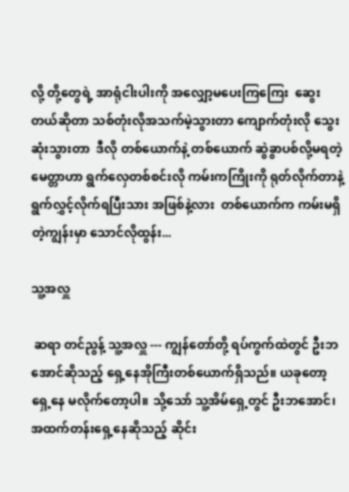လို့ တို့တွေရဲ့ အာရုံငါးပါးကို အလျှော့မပေးကြကြေး  ဆွေးတယ်ဆိုတာ သစ်တုံးလိုအသက်မဲ့သွားတာ ကျောက်တုံးလို သွေးဆုံးသွားတာ  ဒီလို တစ်ယောက်နဲ့ တစ်ယောက် ဆွဲခွာပစ်လို့မရတဲ့မေတ္တာဟာ ရွက်လှေတစ်စင်းလို ကမ်းကကြိုးကို ရုတ်လိုက်တာနဲ့ ရွက်လွှင့်လိုက်ရပြီးသား အဖြစ်နဲ့လား  တစ်ယောက်က ကမ်းမရှိတဲ့ကျွန်းမှာ သောင်လိုထွန်း...

သူ့အလှူ

 ဆရာ တင်ညွန့် သူ့အလှူ --- ကျွန်တော်တို့ ရပ်ကွက်ထဲတွင် ဦးဘအောင်ဆိုသည့် ရှေ့နေအိုကြီးတစ်ယောက်ရှိသည်။ ယခုတော့ ရှေ့နေ မလိုက်တော့ပါ။ သို့သော် သူ့အိမ်ရှေ့တွင် ဦးဘအောင်၊ အထက်တန်းရှေ့နေဆိုသည့် ဆိုင်း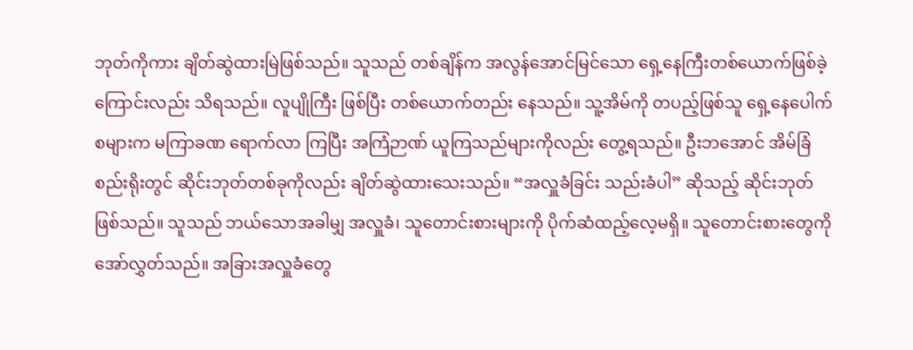ဘုတ်ကိုကား ချိတ်ဆွဲထားမြဲဖြစ်သည်။ သူသည် တစ်ချိန်က အလွန်အောင်မြင်သော ရှေ့နေကြီးတစ်ယောက်ဖြစ်ခဲ့ကြောင်းလည်း သိရသည်။ လူပျိုကြီး ဖြစ်ပြီး တစ်ယောက်တည်း နေသည်။ သူ့အိမ်ကို တပည့်ဖြစ်သူ ရှေ့နေပေါက်စများက မကြာခဏ ရောက်လာ ကြပြီး အကြံဉာဏ် ယူကြသည်များကိုလည်း တွေ့ရသည်။ ဦးဘအောင် အိမ်ခြံစည်းရိုးတွင် ဆိုင်းဘုတ်တစ်ခုကိုလည်း ချိတ်ဆွဲထားသေးသည်။ “အလှူခံခြင်း သည်းခံပါ” ဆိုသည့် ဆိုင်းဘုတ်ဖြစ်သည်။ သူသည် ဘယ်သောအခါမျှ အလှူခံ၊ သူတောင်းစားများကို ပိုက်ဆံထည့်လေ့မရှိ။ သူတောင်းစားတွေကို အော်လွှတ်သည်။ အခြားအလှူခံတွေ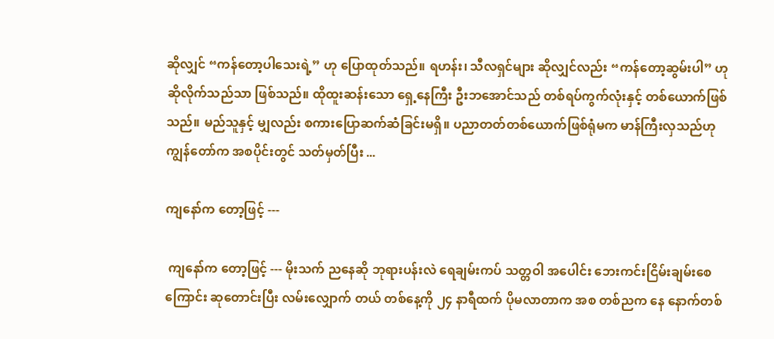ဆိုလျှင် “ကန်တော့ပါသေးရဲ့” ဟု ပြောထုတ်သည်။ ရဟန်း၊ သီလရှင်များ ဆိုလျှင်လည်း “ကန်တော့ဆွမ်းပါ” ဟု ဆိုလိုက်သည်သာ ဖြစ်သည်။ ထိုထူးဆန်းသော ရှေ့နေကြီး ဦးဘအောင်သည် တစ်ရပ်ကွက်လုံးနှင့် တစ်ယောက်ဖြစ်သည်။ မည်သူနှင့် မျှလည်း စကားပြောဆက်ဆံခြင်းမရှိ။ ပညာတတ်တစ်ယောက်ဖြစ်ရုံမက မာန်ကြီးလှသည်ဟု ကျွန်တော်က အစပိုင်းတွင် သတ်မှတ်ပြီး ...

ကျနော်က တော့ဖြင့် ---

 ကျနော်က တော့ဖြင့် --- မိုးသက် ညနေဆို ဘုရားပန်းလဲ ရေချမ်းကပ် သတ္တဝါ အပေါင်း ဘေးကင်းငြိမ်းချမ်းစေကြောင်း ဆုတောင်းပြီး လမ်းလျှောက် တယ် တစ်နေ့ကို ၂၄ နာရီထက် ပိုမလာတာက အစ တစ်ညက နေ နောက်တစ်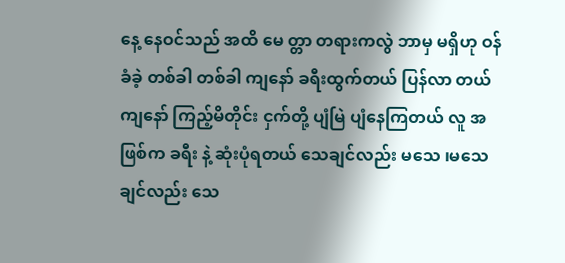နေ့ နေဝင်သည် အထိ မေ တ္တာ တရားကလွဲ ဘာမှ မရှိဟု ဝန်ခံခဲ့ တစ်ခါ တစ်ခါ ကျနော် ခရီးထွက်တယ် ပြန်လာ တယ် ကျနော် ကြည့်မိတိုင်း ငှက်တို့ ပျံမြဲ ပျံနေကြတယ် လူ အဖြစ်က ခရီး နဲ့ ဆုံးပုံရတယ် သေချင်လည်း မသေ ၊မသေချင်လည်း သေ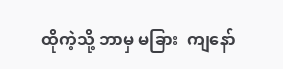ထိုကဲ့သို့ ဘာမှ မခြား  ကျနော်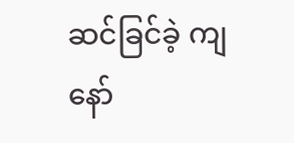ဆင်ခြင်ခဲ့ ကျနော်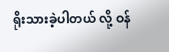ရိုးသားခဲ့ပါတယ် လို့ ဝန်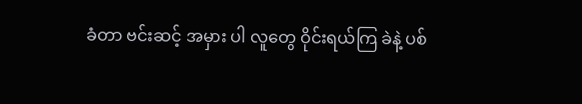ခံတာ ဗင်းဆင့် အမှား ပါ လူတွေ ဝိုင်းရယ်ကြ ခဲနဲ့ ပစ်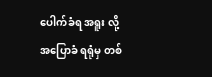ပေါက်ခံရ အရူး လို့ အပြောခံ ရရုံမှ တစ်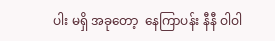ပါး မရှိ အခုတော့  နေကြာပန်း နီနီ ဝါဝါ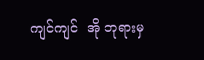ကျင်ကျင်  အို ဘုရားမှ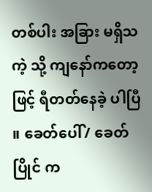တစ်ပါး အခြား မရှိသကဲ့ သို့ ကျနော်ကတော့ ဖြင့် ရီတတ်နေခဲ့ ပါပြီ ။ ခေတ်ပေါ်/ ခေတ်ပြိုင် က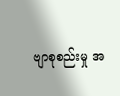ဗျာစုစည်းမှု အ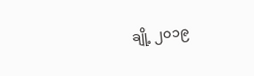ချို့ ၂၀၁၉